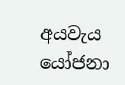අයවැය යෝජනා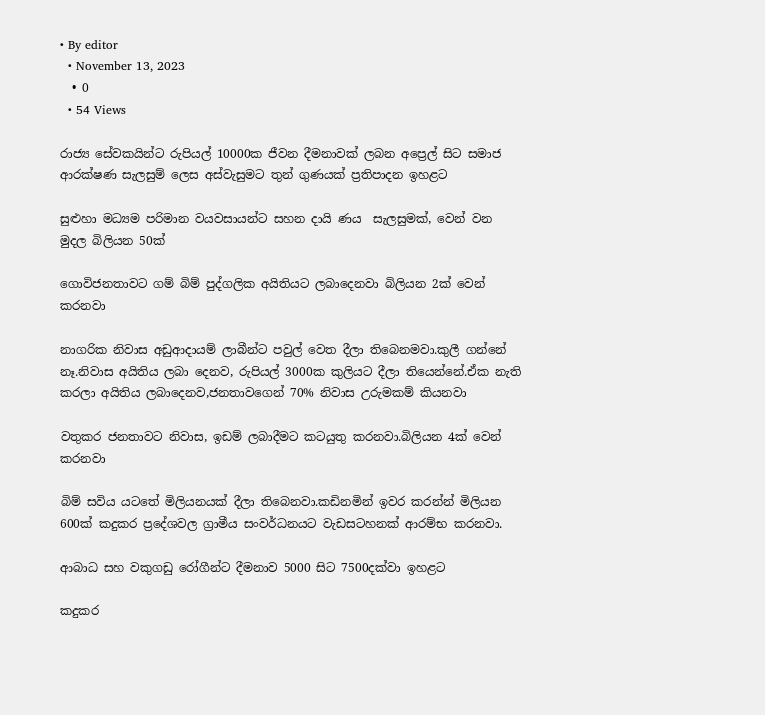• By editor
  • November 13, 2023
  • 0
  • 54 Views

රාජ්‍ය සේවකයින්ට රුපියල් 10000ක ජීවන දීමනාවක් ලබන අප්‍රෙල් සිට සමාජ ආරක්ෂණ සැලසුම් ලෙස අස්වැසුමට තුන් ගුණයක් ප්‍රතිපාදන ඉහළට

සුළුහා මධ්‍යම පරිමාන වයවසායන්ට සහන දායි ණය  සැලසුමක්, වෙන් වන මුදල බිලියන 50ක්

ගොවිජනතාවට ගම් බිම් පුද්ගලික අයිතියට ලබාදෙනවා බිලියන 2ක් වෙන් කරනවා

නාගරික නිවාස අඩුආදායම් ලාබීන්ට පවුල් වෙත දීලා තිබෙනමවා.කුලී ගන්නේ නෑ.නිවාස අයිතිය ලබා දෙනව, රුපියල් 3000ක කුලියට දීලා තියෙන්නේ.ඒක නැති කරලා අයිතිය ලබාදෙනව,ජනතාවගෙන් 70% නිවාස උරුමකම් කියනවා

වතුකර ජනතාවට නිවාස, ඉඩම් ලබාදීමට කටයුතු කරනවා.බිලියන 4ක් වෙන් කරනවා

බිම් සවිය යටතේ මිලියනයක් දීලා තිබෙනවා.කඩිනමින් ඉවර කරන්න් මිලියන 600ක් කදුකර ප්‍රදේශවල ග්‍රාමීය සංවර්ධනයට වැඩසටහනක් ආරම්භ කරනවා.

ආබාධ සහ වකුගඩු රෝගීන්ට දීමනාව 5000 සිට 7500දක්වා ඉහළට

කදුකර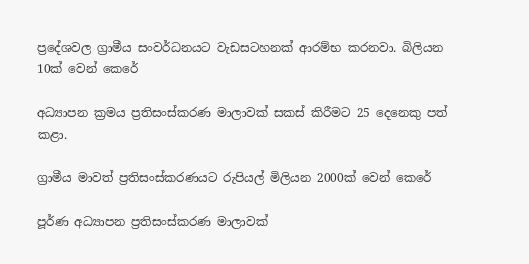ප්‍රදේශවල ග්‍රාමීය සංවර්ධනයට වැඩසටහනක් ආරම්භ කරනවා. බිලියන 10ක් වෙන් කෙරේ

අධ්‍යාපන ක්‍රමය ප්‍රතිසංස්කරණ මාලාවක් සකස් කිරීමට 25 දෙනෙකු පත් කළා.

ග්‍රාමීය මාවත් ප්‍රතිසංස්කරණයට රුපියල් මිලියන 2000ක් වෙන් කෙරේ

පූර්ණ අධ්‍යාපන ප්‍රතිසංස්කරණ මාලාවක්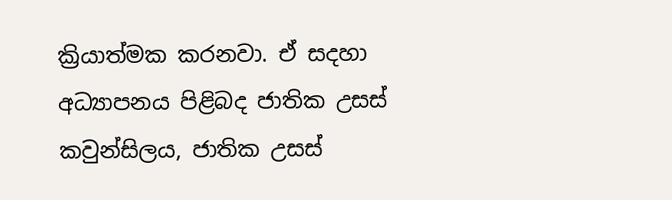ක්‍රියාත්මක කරනවා. ඒ සදහා අධ්‍යාපනය පිළිබද ජාතික උසස් කවුන්සිලය, ජාතික උසස්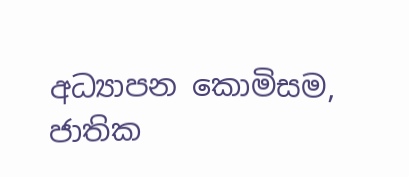අධ්‍යාපන කොමිසම, ජාතික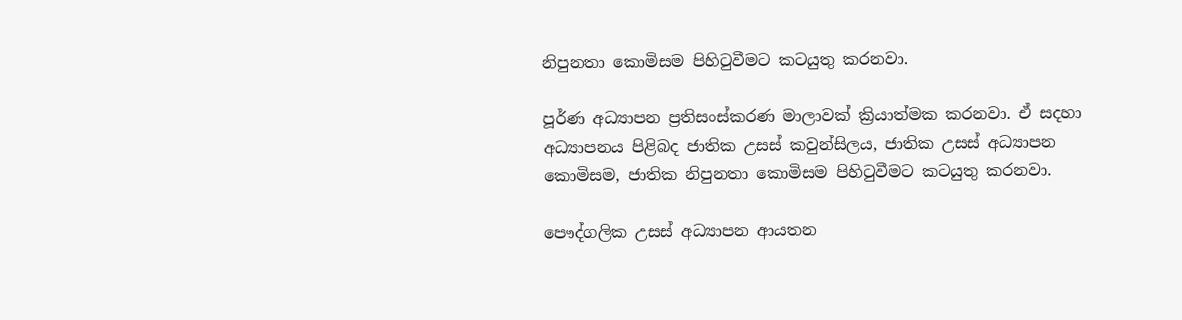නිපුනතා කොමිසම පිහිටුවීමට කටයුතු කරනවා.

පූර්ණ අධ්‍යාපන ප්‍රතිසංස්කරණ මාලාවක් ක්‍රියාත්මක කරනවා. ඒ සදහා අධ්‍යාපනය පිළිබද ජාතික උසස් කවුන්සිලය, ජාතික උසස් අධ්‍යාපන කොමිසම, ජාතික නිපුනතා කොමිසම පිහිටුවීමට කටයුතු කරනවා.

පෞද්ගලික උසස් අධ්‍යාපන ආයතන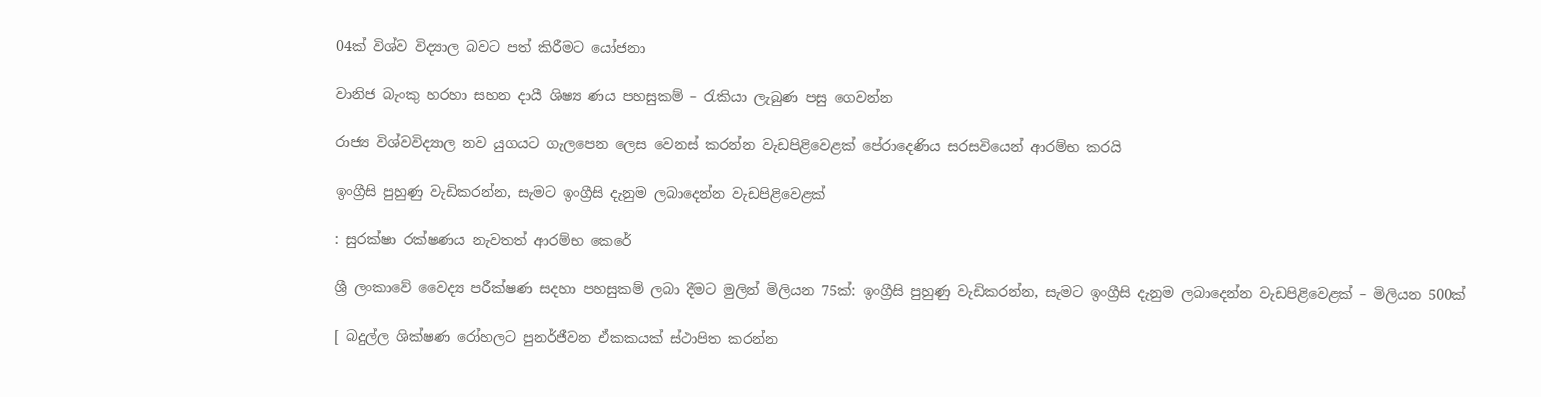04ක් විශ්ව විද්‍යාල බවට පත් කිරීමට යෝජනා

වානිජ බැංකු හරහා සහන දායී ශිෂ්‍ය ණය පහසුකම් – රැකියා ලැබුණ පසු ගෙවන්න

රාජ්‍ය විශ්වවිද්‍යාල නව යුගයට ගැලපෙන ලෙස වෙනස් කරන්න වැඩපිළිවෙළක් පේරාදෙණිය සරසවියෙන් ආරම්භ කරයි

ඉංග්‍රීසි පුහුණු වැඩිකරන්න, සැමට ඉංග්‍රීසි දැනුම ලබාදෙන්න වැඩපිළිවෙළක්

: සුරක්ෂා රක්ෂණය නැවතත් ආරම්භ කෙරේ

ශ්‍රී ලංකාවේ වෛද්‍ය පරීක්ෂණ සදහා පහසුකම් ලබා දීමට මුලින් මිලියන 75ක්: ඉංග්‍රීසි පුහුණු වැඩිකරන්න, සැමට ඉංග්‍රීසි දැනුම ලබාදෙන්න වැඩපිළිවෙළක් – මිලියන 500ක්

[ බදුල්ල ශික්ෂණ රෝහලට පුනර්ජීවන ඒකකයක් ස්ථාපිත කරන්න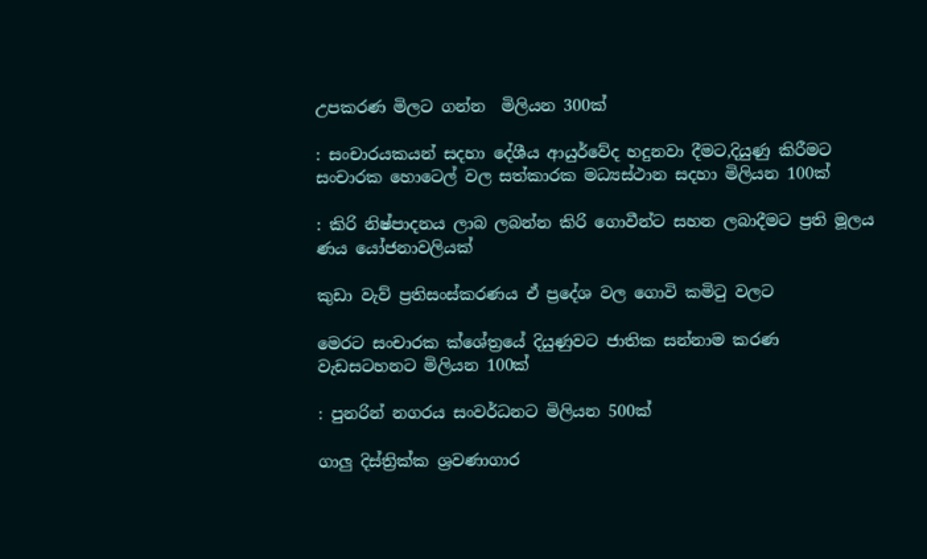උපකරණ මිලට ගන්න  මිලියන 300ක්

: සංචාරයකයන් සදහා දේශීය ආයුර්වේද හදුනවා දීමට,දියුණු කිරීමට  සංචාරක හොටෙල් වල සත්කාරක මධ්‍යස්ථාන සදහා මිලියන 100ක්

: කිරි නිෂ්පාදනය ලාබ ලබන්න කිරි ගොවීන්ට සහන ලබාදීමට ප්‍රති මූලය ණය යෝජනාවලියක්

කුඩා වැව් ප්‍රතිසංස්කරණය ඒ ප්‍රදේශ වල ගොවි කමිටු වලට

මෙරට සංචාරක ක්ශේත්‍රයේ දියුණුවට ජාතික සන්නාම කරණ වැඩසටහනට මිලියන 100ක්

: පුනරින් නගරය සංවර්ධනට මිලියන 500ක්

ගාලු දිස්ත්‍රික්ක ශ්‍රවණාගාර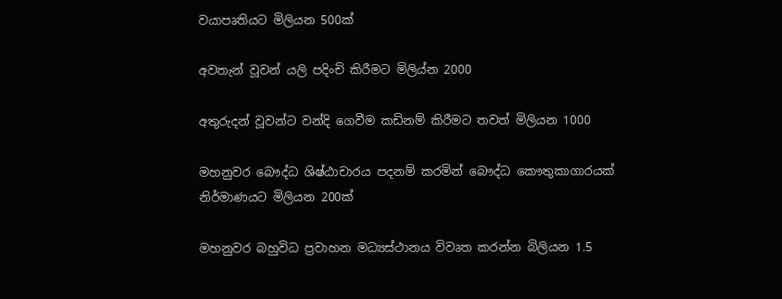වයාපෘතියට මිලියන 500ක්

අවතැන් වූවන් යලි පදිංචි කිරීමට මිලිය්න 2000

අතුරුදන් වූවන්ට වන්දි ගෙවීම කඩිනම් කිරීමට තවත් මිලියන 1000

මහනුවර බෞද්ධ ශිෂ්ඨාචාරය පදනම් කරමින් බෞද්ධ කෞතුකාගාරයක් නිර්මාණයට මිලියන 200ක්

මහනුවර බහුවිධ ප්‍රවාහන මධ්‍යස්ථානය විවෘත කරන්න බිලියන 1.5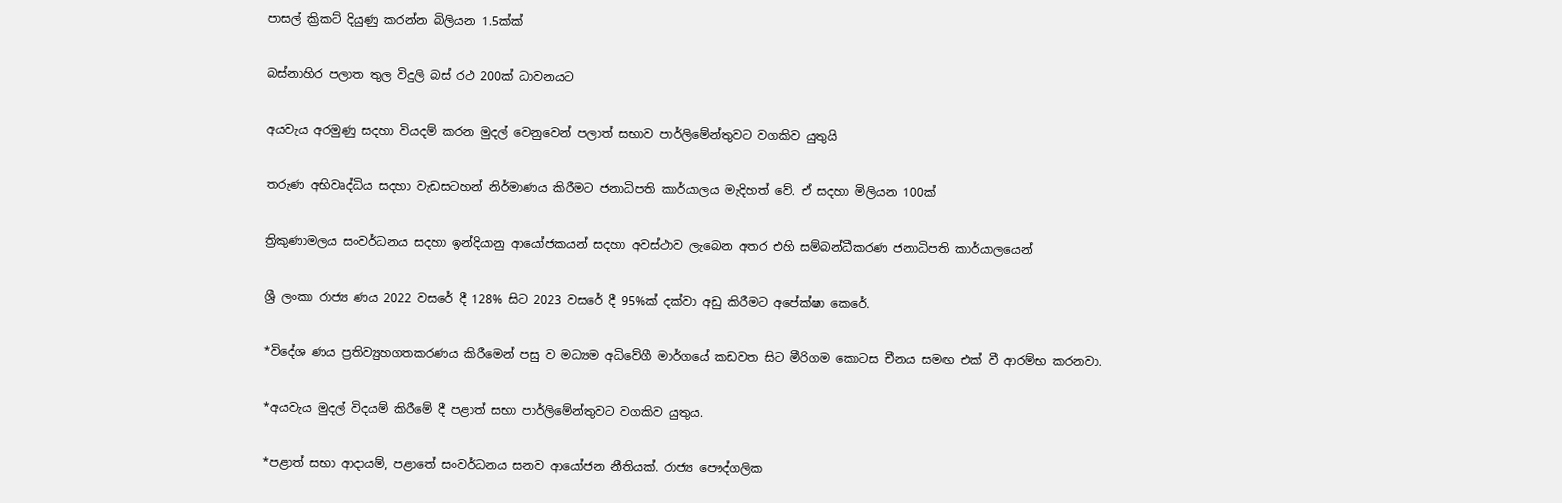පාසල් ක්‍රිකට් දියුණු කරන්න බිලියන 1.5ක්ක්

බස්නාහිර පලාත තුල විදුලි බස් රථ 200ක් ධාවනයට

අයවැය අරමුණු සදහා වියදම් කරන මුදල් වෙනුවෙන් පලාත් සභාව පාර්ලිමේන්තුවට වගකිව යුතුයි

තරුණ අභිවෘද්ධිය සදහා වැඩසටහන් නිර්මාණය කිරීමට ජනාධිපති කාර්යාලය මැදිහත් වේ. ඒ සදහා මිලියන 100ක්

ත්‍රිකුණාමලය සංවර්ධනය සදහා ඉන්දියානු ආයෝජකයන් සදහා අවස්ථාව ලැබෙන අතර එහි සම්බන්ධීකරණ ජනාධිපති කාර්යාලයෙන්

ශ්‍රී ලංකා රාජ්‍ය ණය 2022 වසරේ දී 128% සිට 2023 වසරේ දී 95%ක් දක්වා අඩු කිරීමට අපේක්ෂා කෙරේ.

*විදේශ ණය ප්‍රතිව්‍යුහගතකරණය කිරීමෙන් පසු ව මධ්‍යම අධිවේගී මාර්ගයේ කඩවත සිට මීරිගම කොටස චීනය සමඟ එක් වී ආරම්භ කරනවා.

*අයවැය මුදල් විදයම් කිරීමේ දී පළාත් සභා පාර්ලිමේන්තුවට වගකිව යුතුය.

*පළාත් සභා ආදායම්, පළාතේ සංවර්ධනය සනව ආයෝජන නීතියක්. රාජ්‍ය පෞද්ගලික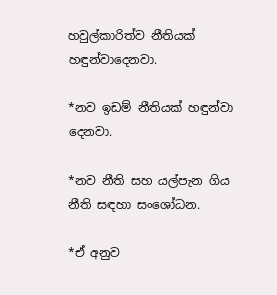හවුල්කාරිත්ව නීතියක් හඳුන්වාදෙනවා.

*නව ඉඩම් නීතියක් හඳුන්වා දෙනවා.

*නව නීති සහ යල්පැන ගිය නීති සඳහා සංශෝධන.

*ඒ අනුව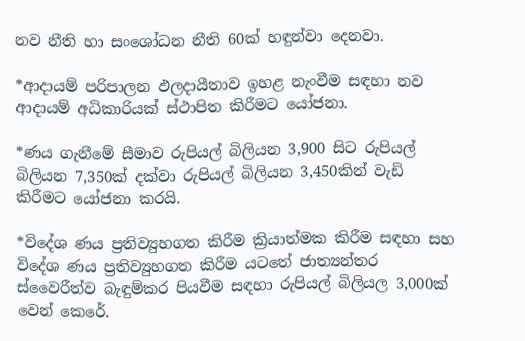නව නීති හා සංශෝධන නීති 60ක් හඳුන්වා දෙනවා.

*ආදායම් පරිපාලන ඵලදායීතාව ඉහළ නැංවීම සඳහා නව ආදායම් අධිකාරියක් ස්ථාපිත කිරීමට යෝජනා.

*ණය ගැනීමේ සීමාව රුපියල් බිලියන 3,900 සිට රුපියල් බිලියන 7,350ක් දක්වා රුපියල් බිලියන 3,450කින් වැඩි කිරීමට යෝජනා කරයි.

*විදේශ ණය ප්‍රතිව්‍යුහගත කිරීම ක්‍රියාත්මක කිරීම සඳහා සහ විදේශ ණය ප්‍රතිව්‍යුහගත කිරීම යටතේ ජාත්‍යන්තර ස්වෛරීත්ව බැඳුම්කර පියවීම සඳහා රුපියල් බිලියල 3,000ක් වෙන් කෙරේ.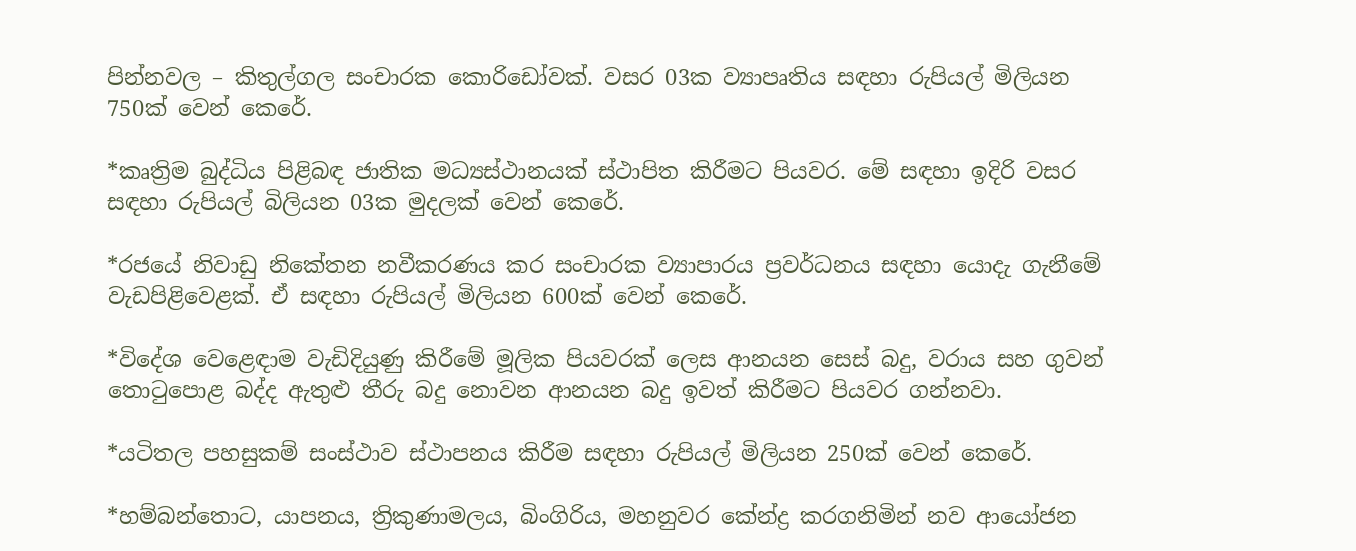පින්නවල – කිතුල්ගල සංචාරක කොරිඩෝවක්. වසර 03ක ව්‍යාපෘතිය සඳහා රුපියල් මිලියන 750ක් වෙන් කෙරේ.

*කෘත්‍රිම බුද්ධිය පිළිබඳ ජාතික මධ්‍යස්ථානයක් ස්ථාපිත කිරීමට පියවර. මේ සඳහා ඉදිරි වසර සඳහා රුපියල් බිලියන 03ක මුදලක් වෙන් කෙරේ.

*රජයේ නිවාඩු නිකේතන නවීකරණය කර සංචාරක ව්‍යාපාරය ප්‍රවර්ධනය සඳහා යොදැ ගැනීමේ වැඩපිළිවෙළක්. ඒ සඳහා රුපියල් මිලියන 600ක් වෙන් කෙරේ.

*විදේශ වෙළෙඳාම වැඩිදියුණු කිරීමේ මූලික පියවරක් ලෙස ආනයන සෙස් බදු, වරාය සහ ගුවන් තොටුපොළ බද්ද ඇතුළු තීරු බදු නොවන ආනයන බදු ඉවත් කිරීමට පියවර ගන්නවා.

*යටිතල පහසුකම් සංස්ථාව ස්ථාපනය කිරීම සඳහා රුපියල් මිලියන 250ක් වෙන් කෙරේ.

*හම්බන්තොට, යාපනය, ත්‍රිකුණාමලය, බිංගිරිය, මහනුවර කේන්ද්‍ර කරගනිමින් නව ආයෝජන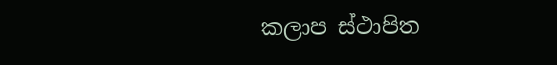කලාප ස්ථාපිත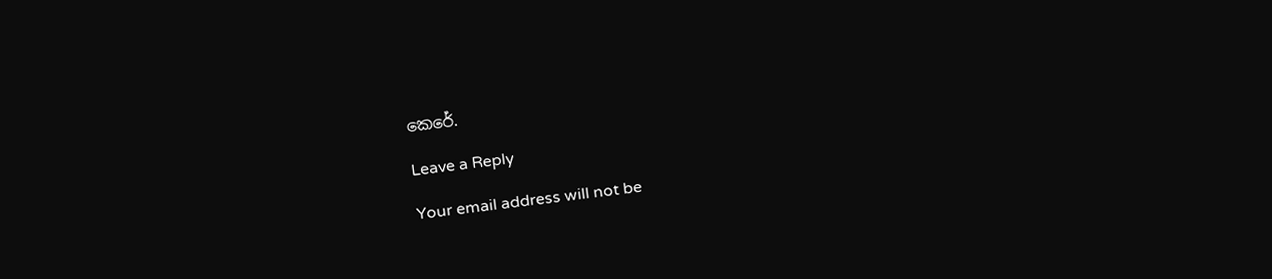කෙරේ.

Leave a Reply

Your email address will not be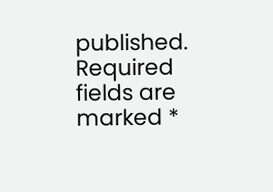published. Required fields are marked *